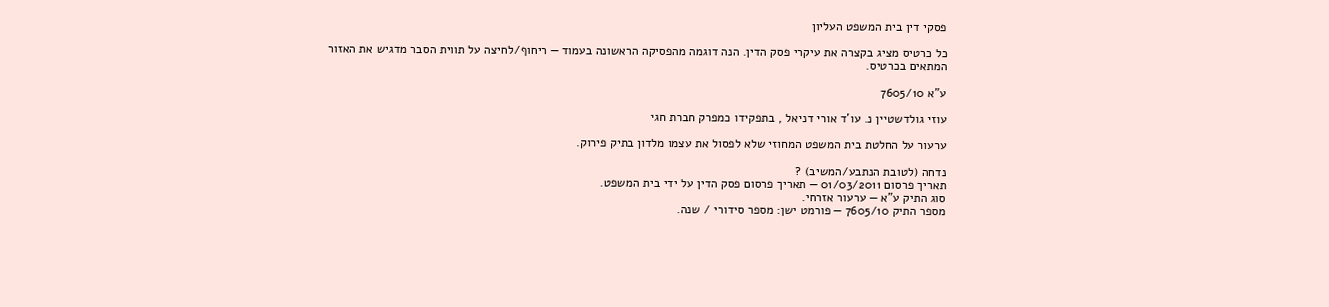פסקי דין בית המשפט העליון

כל כרטיס מציג בקצרה את עיקרי פסק הדין. הנה דוגמה מהפסיקה הראשונה בעמוד — ריחוף/לחיצה על תווית הסבר מדגיש את האזור המתאים בכרטיס.

ע"א 7605/10

עוזי גולדשטיין נ. עו'ד אורי דניאל , בתפקידו כמפרק חברת חגי

ערעור על החלטת בית המשפט המחוזי שלא לפסול את עצמו מלדון בתיק פירוק.

נדחה (לטובת הנתבע/המשיב) ?
תאריך פרסום 01/03/2011 — תאריך פרסום פסק הדין על ידי בית המשפט.
סוג התיק ע"א — ערעור אזרחי.
מספר התיק 7605/10 — פורמט ישן: מספר סידורי / שנה.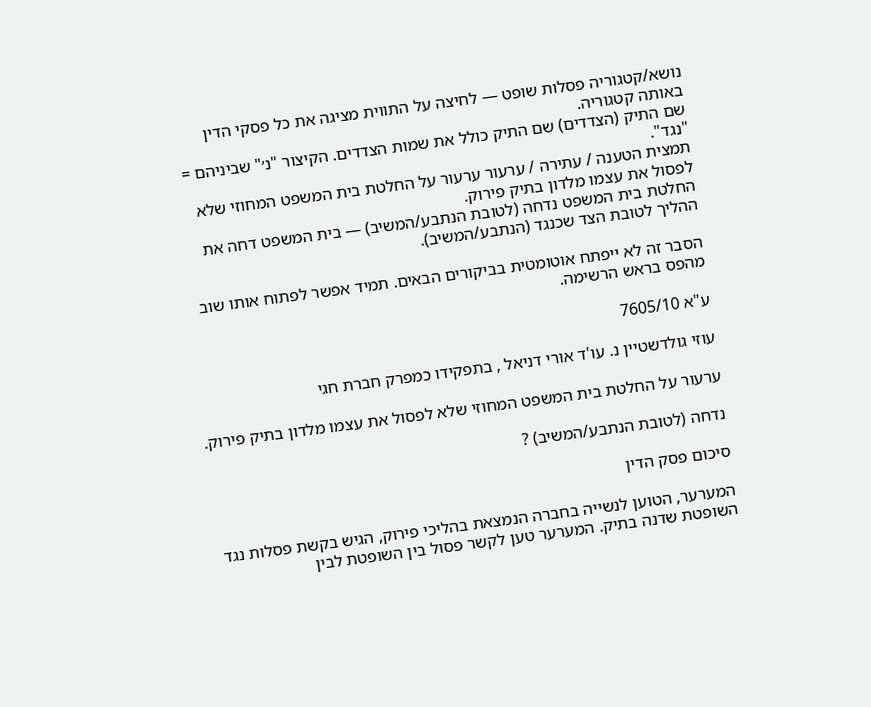נושא/קטגוריה פסלות שופט — לחיצה על התווית מציגה את כל פסקי הדין באותה קטגוריה.
שם התיק (הצדדים) שם התיק כולל את שמות הצדדים. הקיצור "נ׳" שביניהם = "נגד".
תמצית הטענה / עתירה / ערעור ערעור על החלטת בית המשפט המחוזי שלא לפסול את עצמו מלדון בתיק פירוק.
החלטת בית המשפט נדחה (לטובת הנתבע/המשיב) — בית המשפט דחה את ההליך לטובת הצד שכנגד (הנתבע/המשיב).

הסבר זה לא ייפתח אוטומטית בביקורים הבאים. תמיד אפשר לפתוח אותו שוב מהפס בראש הרשימה.

ע"א 7605/10

עוזי גולדשטיין נ. עו'ד אורי דניאל , בתפקידו כמפרק חברת חגי

ערעור על החלטת בית המשפט המחוזי שלא לפסול את עצמו מלדון בתיק פירוק.

נדחה (לטובת הנתבע/המשיב) ?

סיכום פסק הדין

המערער, הטוען לנשייה בחברה הנמצאת בהליכי פירוק, הגיש בקשת פסלות נגד השופטת שדנה בתיק. המערער טען לקשר פסול בין השופטת לבין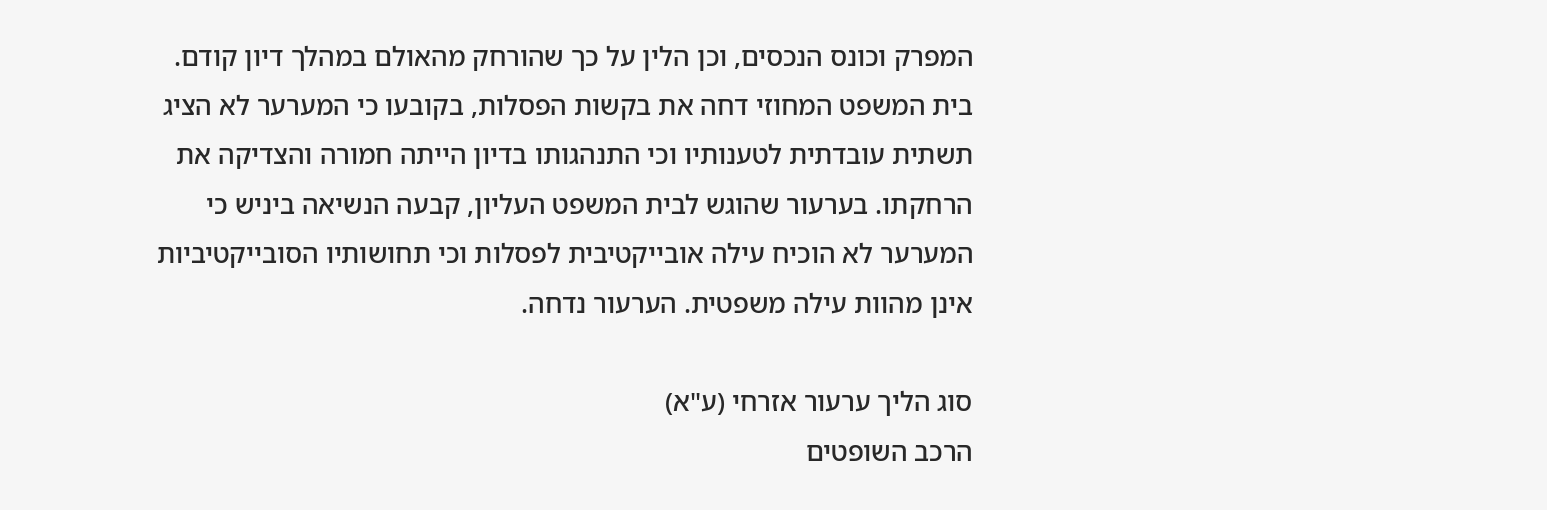המפרק וכונס הנכסים, וכן הלין על כך שהורחק מהאולם במהלך דיון קודם. בית המשפט המחוזי דחה את בקשות הפסלות, בקובעו כי המערער לא הציג תשתית עובדתית לטענותיו וכי התנהגותו בדיון הייתה חמורה והצדיקה את הרחקתו. בערעור שהוגש לבית המשפט העליון, קבעה הנשיאה ביניש כי המערער לא הוכיח עילה אובייקטיבית לפסלות וכי תחושותיו הסובייקטיביות אינן מהוות עילה משפטית. הערעור נדחה.

סוג הליך ערעור אזרחי (ע"א)
הרכב השופטים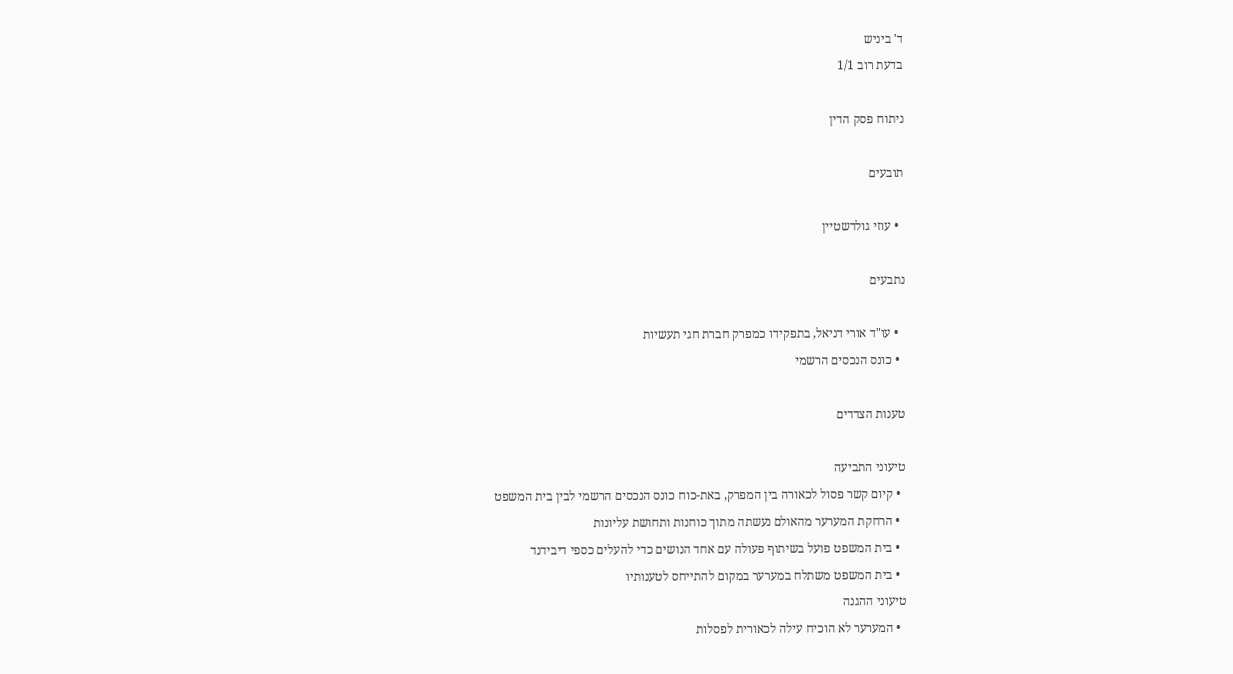ד' ביניש
בדעת רוב 1/1

ניתוח פסק הדין

תובעים

  • עוזי גולדשטיין

נתבעים

  • עו"ד אורי דניאל, בתפקידו כמפרק חברת חגי תעשיות
  • כונס הנכסים הרשמי

טענות הצדדים

טיעוני התביעה
  • קיום קשר פסול לכאורה בין המפרק, באת-כוח כונס הנכסים הרשמי לבין בית המשפט
  • הרחקת המערער מהאולם נעשתה מתוך כוחנות ותחושת עליונות
  • בית המשפט פועל בשיתוף פעולה עם אחד הנושים כדי להעלים כספי דיבידנד
  • בית המשפט משתלח במערער במקום להתייחס לטענותיו
טיעוני ההגנה
  • המערער לא הוכיח עילה לכאורית לפסלות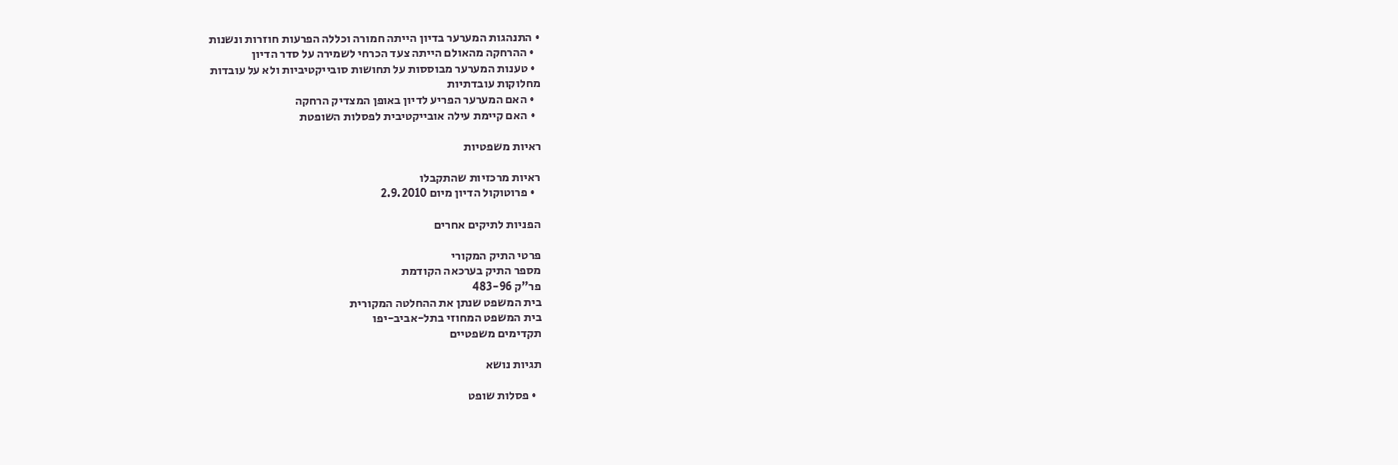• התנהגות המערער בדיון הייתה חמורה וכללה הפרעות חוזרות ונשנות
  • ההרחקה מהאולם הייתה צעד הכרחי לשמירה על סדר הדיון
  • טענות המערער מבוססות על תחושות סובייקטיביות ולא על עובדות
מחלוקות עובדתיות
  • האם המערער הפריע לדיון באופן המצדיק הרחקה
  • האם קיימת עילה אובייקטיבית לפסלות השופטת

ראיות משפטיות

ראיות מרכזיות שהתקבלו
  • פרוטוקול הדיון מיום 2.9.2010

הפניות לתיקים אחרים

פרטי התיק המקורי
מספר התיק בערכאה הקודמת
פר"ק 483-96
בית המשפט שנתן את ההחלטה המקורית
בית המשפט המחוזי בתל-אביב-יפו
תקדימים משפטיים

תגיות נושא

  • פסלות שופט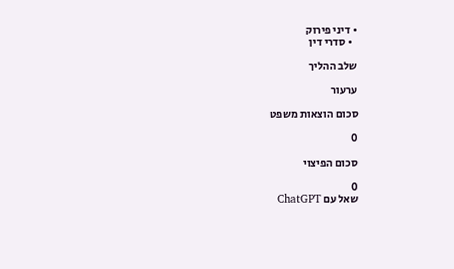• דיני פירוק
  • סדרי דין

שלב ההליך

ערעור

סכום הוצאות משפט

0

סכום הפיצוי

0
שאל עם ChatGPT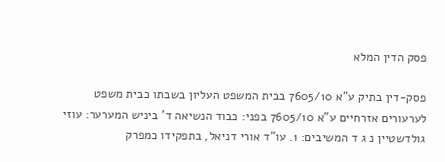פסק הדין המלא

פסק-דין בתיק ע"א 7605/10 בבית המשפט העליון בשבתו כבית משפט לערעורים אזרחיים ע"א 7605/10 בפני: כבוד הנשיאה ד' ביניש המערער: עוזי גולדשטיין נ ג ד המשיבים: 1. עו"ד אורי דניאל, בתפקידו כמפרק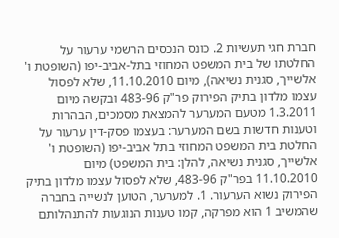חברת חגי תעשיות 2. כונס הנכסים הרשמי ערעור על החלטתו של בית המשפט המחוזי בתל-אביב-יפו (השופטת ו' אלשייך, סגנית נשיאה), מיום 11.10.2010, שלא לפסול עצמו מלדון בתיק הפירוק פר"ק 483-96 ובקשה מיום 1.3.2011 מטעם המערער להמצאת מסמכים, הבהרות וטענות חדשות בשם המערער: בעצמו פסק-דין ערעור על החלטת בית המשפט המחוזי בתל אביב-יפו (השופטת ו' אלשייך, סגנית נשיאה, להלן: בית המשפט) מיום 11.10.2010 בפר"ק 483-96, שלא לפסול עצמו מלדון בתיק הפירוק נשוא הערעור. 1. למערער, הטוען לנשייה בחברה שהמשיב 1 הוא מפרקה, קמו טענות הנוגעות להתנהלותם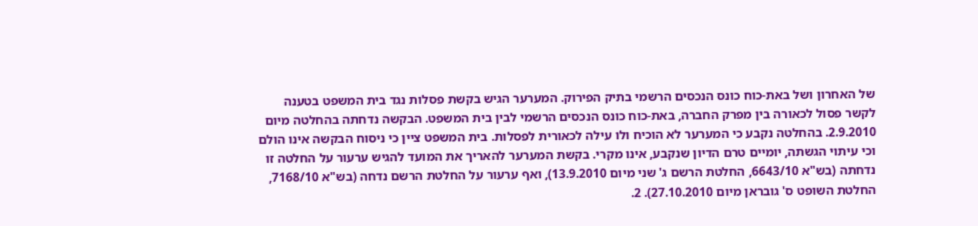של האחרון ושל באת-כוח כונס הנכסים הרשמי בתיק הפירוק. המערער הגיש בקשת פסלות נגד בית המשפט בטענה לקשר פסול לכאורה בין מפרק החברה, באת-כוח כונס הנכסים הרשמי לבין בית המשפט. הבקשה נדחתה בהחלטה מיום 2.9.2010. בהחלטה נקבע כי המערער לא הוכיח ולו עילה לכאורית לפסלות. בית המשפט ציין כי ניסוח הבקשה אינו הולם וכי עיתוי הגשתה, יומיים טרם הדיון שנקבע, אינו מקרי. בקשת המערער להאריך את המועד להגיש ערעור על החלטה זו נדחתה (בש"א 6643/10, החלטת הרשם ג' שני מיום 13.9.2010), ואף ערעור על החלטת הרשם נדחה (בש"א 7168/10, החלטת השופט ס' גובראן מיום 27.10.2010). 2.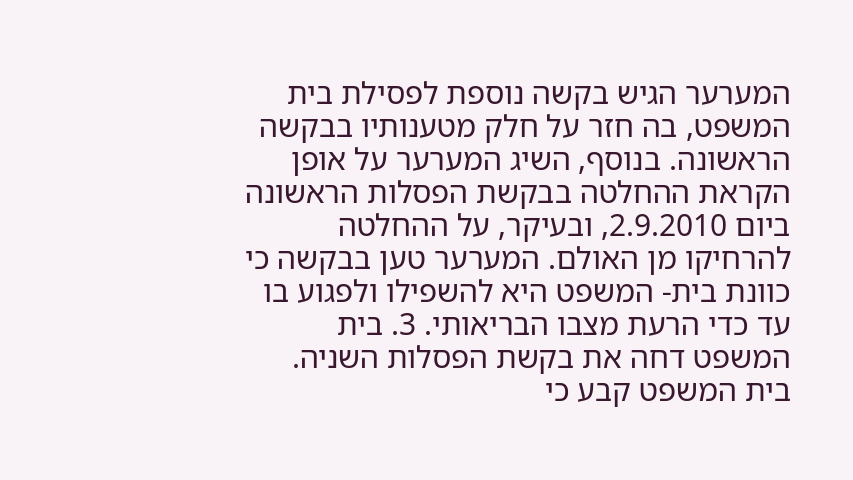המערער הגיש בקשה נוספת לפסילת בית המשפט, בה חזר על חלק מטענותיו בבקשה הראשונה. בנוסף, השיג המערער על אופן הקראת ההחלטה בבקשת הפסלות הראשונה ביום 2.9.2010, ובעיקר, על ההחלטה להרחיקו מן האולם. המערער טען בבקשה כי כוונת בית- המשפט היא להשפילו ולפגוע בו עד כדי הרעת מצבו הבריאותי. 3. בית המשפט דחה את בקשת הפסלות השניה. בית המשפט קבע כי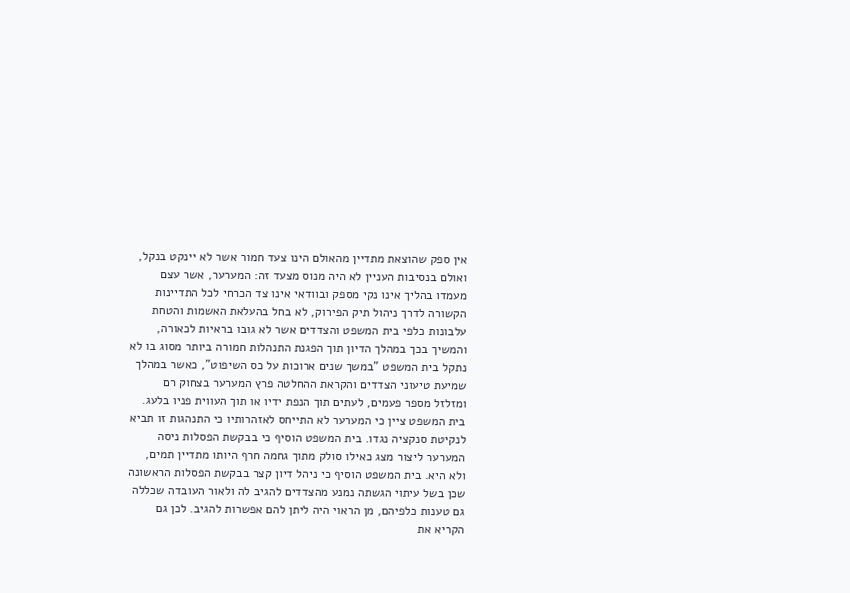אין ספק שהוצאת מתדיין מהאולם הינו צעד חמור אשר לא יינקט בנקל, ואולם בנסיבות העניין לא היה מנוס מצעד זה: המערער, אשר עצם מעמדו בהליך אינו נקי מספק ובוודאי אינו צד הכרחי לכל התדיינות הקשורה לדרך ניהול תיק הפירוק, לא בחל בהעלאת האשמות והטחת עלבונות כלפי בית המשפט והצדדים אשר לא גובו בראיות לכאורה, והמשיך בכך במהלך הדיון תוך הפגנת התנהלות חמורה ביותר מסוג בו לא נתקל בית המשפט "במשך שנים ארוכות על כס השיפוט", כאשר במהלך שמיעת טיעוני הצדדים והקראת ההחלטה פרץ המערער בצחוק רם ומזלזל מספר פעמים, לעתים תוך הנפת ידיו או תוך העווית פניו בלעג. בית המשפט ציין כי המערער לא התייחס לאזהרותיו כי התנהגות זו תביא לנקיטת סנקציה נגדו. בית המשפט הוסיף כי בבקשת הפסלות ניסה המערער ליצור מצג כאילו סולק מתוך גחמה חרף היותו מתדיין תמים, ולא היא. בית המשפט הוסיף כי ניהל דיון קצר בבקשת הפסלות הראשונה שכן בשל עיתוי הגשתה נמנע מהצדדים להגיב לה ולאור העובדה שכללה גם טענות כלפיהם, מן הראוי היה ליתן להם אפשרות להגיב. לכן גם הקריא את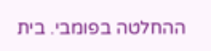ההחלטה בפומבי. בית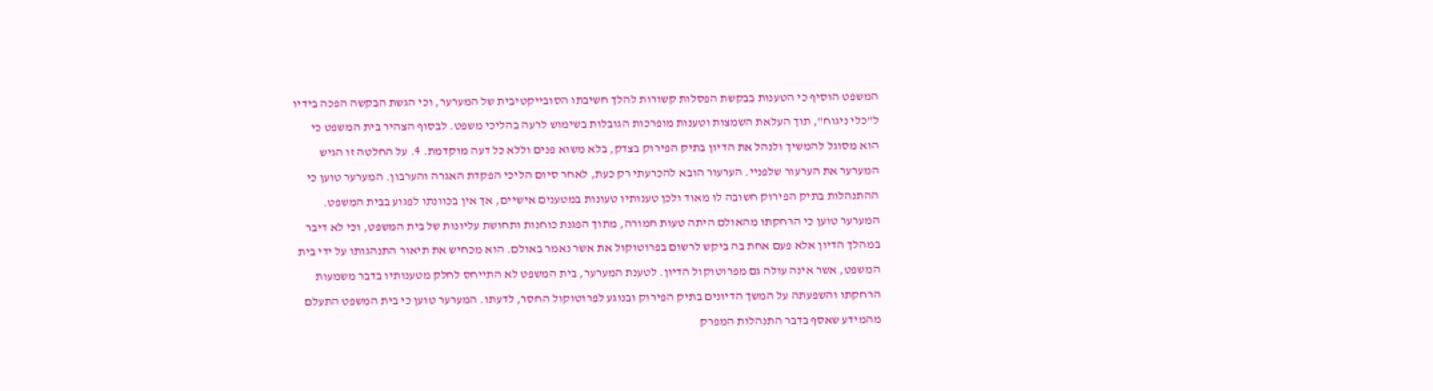המשפט הוסיף כי הטענות בבקשת הפסלות קשורות להלך חשיבתו הסובייקטיבית של המערער, וכי הגשת הבקשה הפכה בידיו ל"כלי ניגוח", תוך העלאת השמצות וטענות מופרכות הגובלות בשימוש לרעה בהליכי משפט. לבסוף הצהיר בית המשפט כי הוא מסוגל להמשיך ולנהל את הדיון בתיק הפירוק בצדק, בלא משוא פנים וללא כל דעה מוקדמת. 4. על החלטה זו הגיש המערער את הערעור שלפניי. הערעור הובא להכרעתי רק כעת, לאחר סיום הליכי הפקדת האגרה והערבון. המערער טוען כי ההתנהלות בתיק הפירוק חשובה לו מאוד ולכן טענותיו טעונות במטענים אישיים, אך אין בכוונתו לפגוע בבית המשפט. המערער טוען כי הרחקתו מהאולם היתה טעות חמורה, מתוך הפגנת כוחנות ותחושת עליונות של בית המשפט, וכי לא דיבר במהלך הדיון אלא פעם אחת בה ביקש לרשום בפרוטוקול את אשר נאמר באולם. הוא מכחיש את תיאור התנהגותו על ידי בית המשפט, אשר אינה עולה גם מפרוטוקול הדיון. לטענת המערער, בית המשפט לא התייחס לחלק מטענותיו בדבר משמעות הרחקתו והשפעתה על המשך הדיונים בתיק הפירוק ובנוגע לפרוטוקול החסר, לדעתו. המערער טוען כי בית המשפט התעלם מהמידע שאסף בדבר התנהלות המפרק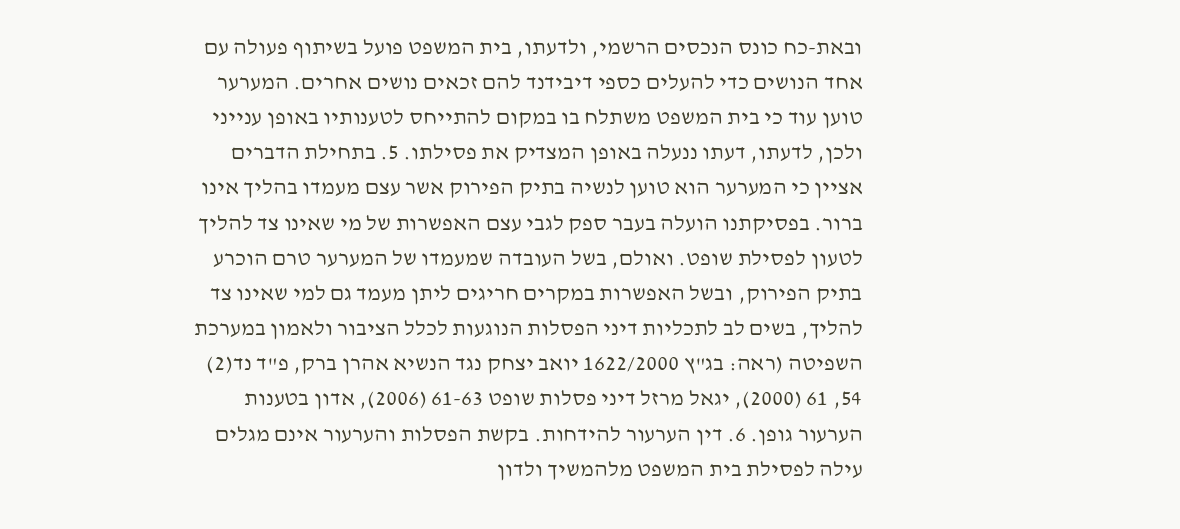ובאת-כח כונס הנכסים הרשמי, ולדעתו, בית המשפט פועל בשיתוף פעולה עם אחד הנושים כדי להעלים כספי דיבידנד להם זכאים נושים אחרים. המערער טוען עוד כי בית המשפט משתלח בו במקום להתייחס לטענותיו באופן ענייני ולכן, לדעתו, דעתו ננעלה באופן המצדיק את פסילתו. 5. בתחילת הדברים אציין כי המערער הוא טוען לנשיה בתיק הפירוק אשר עצם מעמדו בהליך אינו ברור. בפסיקתנו הועלה בעבר ספק לגבי עצם האפשרות של מי שאינו צד להליך לטעון לפסילת שופט. ואולם, בשל העובדה שמעמדו של המערער טרם הוכרע בתיק הפירוק, ובשל האפשרות במקרים חריגים ליתן מעמד גם למי שאינו צד להליך, בשים לב לתכליות דיני הפסלות הנוגעות לכלל הציבור ולאמון במערכת השפיטה (ראה: בג"ץ 1622/2000 יואב יצחק נגד הנשיא אהרן ברק, פ"ד נד(2) 54, 61 (2000), יגאל מרזל דיני פסלות שופט 61-63 (2006), אדון בטענות הערעור גופן. 6. דין הערעור להידחות. בקשת הפסלות והערעור אינם מגלים עילה לפסילת בית המשפט מלהמשיך ולדון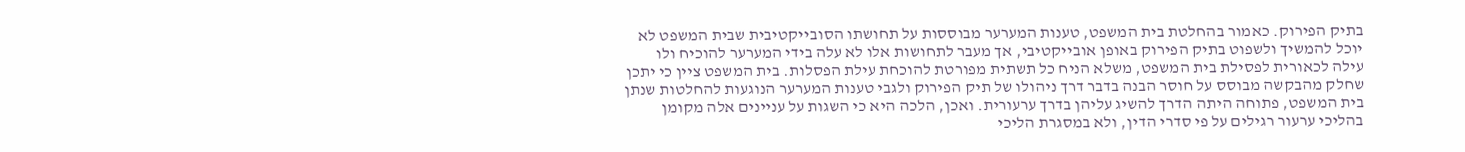בתיק הפירוק. כאמור בהחלטת בית המשפט, טענות המערער מבוססות על תחושתו הסובייקטיבית שבית המשפט לא יוכל להמשיך ולשפוט בתיק הפירוק באופן אובייקטיבי, אך מעבר לתחושות אלו לא עלה בידי המערער להוכיח ולו עילה לכאורית לפסילת בית המשפט, משלא הניח כל תשתית מפורטת להוכחת עילת הפסלות. בית המשפט ציין כי יתכן שחלק מהבקשה מבוסס על חוסר הבנה בדבר דרך ניהולו של תיק הפירוק ולגבי טענות המערער הנוגעות להחלטות שנתן בית המשפט, פתוחה היתה הדרך להשיג עליהן בדרך ערעורית. ואכן, הלכה היא כי השגות על עניינים אלה מקומן בהליכי ערעור רגילים על פי סדרי הדין, ולא במסגרת הליכי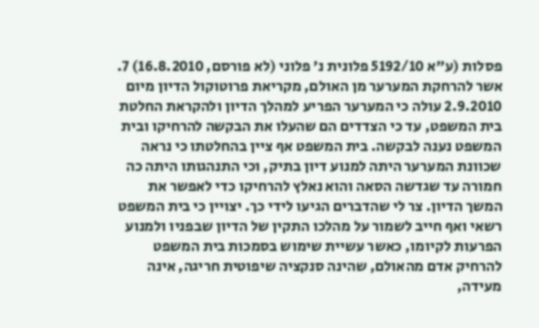פסלות (ע"א 5192/10 פלונית נ' פלוני (לא פורסם, 16.8.2010) 7. אשר להרחקת המערער מן האולם, מקריאת פרוטוקול הדיון מיום 2.9.2010 עולה כי המערער הפריע למהלך הדיון ולהקראת החלטת בית המשפט, עד כי הצדדים הם שהעלו את הבקשה להרחיקו ובית המשפט נענה לבקשה. בית המשפט אף ציין בהחלטתו כי נראה שכוונת המערער היתה למנוע דיון בתיק, וכי התנהגותו היתה כה חמורה עד שגדשה הסאה והוא נאלץ להרחיקו כדי לאפשר את המשך הדיון. צר לי שהדברים הגיעו לידי כך. יצויין כי בית המשפט רשאי ואף חייב לשמור על מהלכו התקין של הדיון שבפניו ולמנוע הפרעות לקיומו, כאשר עשיית שימוש בסמכות בית המשפט להרחיק אדם מהאולם, שהינה סנקציה שיפוטית חריגה, אינה מעידה,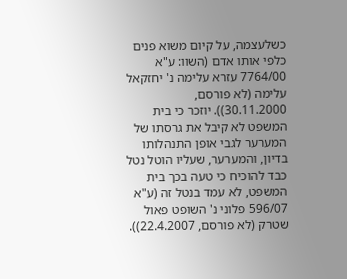כשלעצמה, על קיום משוא פנים כלפי אותו אדם (השוו: ע"א 7764/00 עזרא עלימה נ' יחזקאל עלימה (לא פורסם, 30.11.2000)). יוזכר כי בית המשפט לא קיבל את גרסתו של המערער לגבי אופן התנהלותו בדיון, והמערער, שעליו הוטל נטל כבד להוכיח כי טעה בכך בית המשפט, לא עמד בנטל זה (ע"א 596/07 פלוני נ' השופט פאול שטרק (לא פורסם, 22.4.2007)).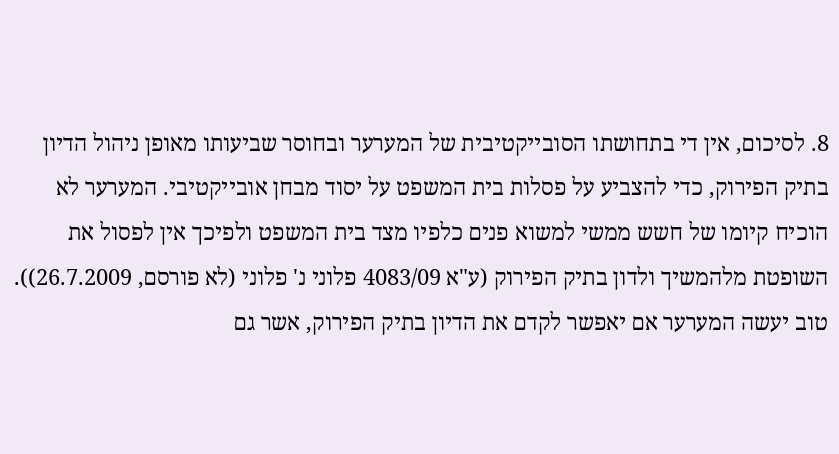8. לסיכום, אין די בתחושתו הסובייקטיבית של המערער ובחוסר שביעותו מאופן ניהול הדיון בתיק הפירוק, כדי להצביע על פסלות בית המשפט על יסוד מבחן אובייקטיבי. המערער לא הוכיח קיומו של חשש ממשי למשוא פנים כלפיו מצד בית המשפט ולפיכך אין לפסול את השופטת מלהמשיך ולדון בתיק הפירוק (ע"א 4083/09 פלוני נ' פלוני (לא פורסם, 26.7.2009)). טוב יעשה המערער אם יאפשר לקדם את הדיון בתיק הפירוק, אשר גם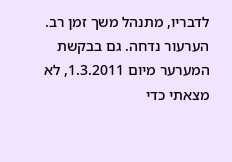לדבריו, מתנהל משך זמן רב. הערעור נדחה. גם בבקשת המערער מיום 1.3.2011, לא מצאתי כדי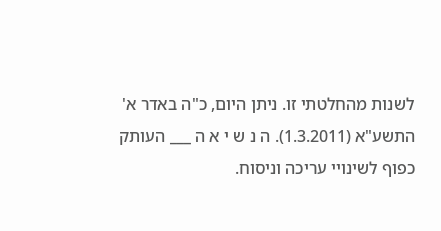לשנות מהחלטתי זו. ניתן היום, כ"ה באדר א' התשע"א (1.3.2011). ה נ ש י א ה ___ העותק כפוף לשינויי עריכה וניסוח.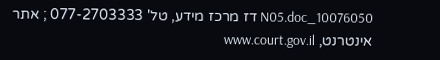10076050_N05.doc דז מרכז מידע, טל' 077-2703333 ; אתר אינטרנט, www.court.gov.il